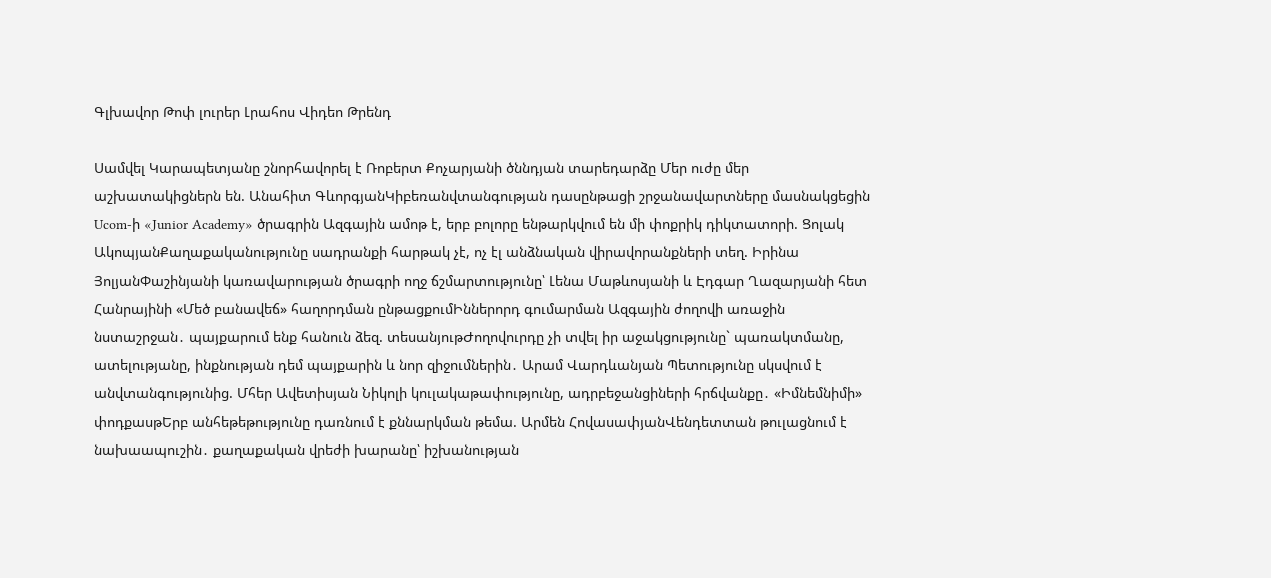Գլխավոր Թոփ լուրեր Լրահոս Վիդեո Թրենդ

Սամվել Կարապետյանը շնորհավորել է Ռոբերտ Քոչարյանի ծննդյան տարեդարձը Մեր ուժը մեր աշխատակիցներն են. Անահիտ ԳևորգյանԿիբեռանվտանգության դասընթացի շրջանավարտները մասնակցեցին Ucom-ի «Junior Academy» ծրագրին Ազգային ամոթ է, երբ բոլորը ենթարկվում են մի փոքրիկ դիկտատորի. Ցոլակ ԱկոպյանՔաղաքականությունը սադրանքի հարթակ չէ, ոչ էլ անձնական վիրավորանքների տեղ. Իրինա ՅոլյանՓաշինյանի կառավարության ծրագրի ողջ ճշմարտությունը՝ Լենա Մաթևոսյանի և Էդգար Ղազարյանի հետ Հանրայինի «Մեծ բանավեճ» հաղորդման ընթացքումԻններորդ գումարման Ազգային ժողովի առաջին նստաշրջան․ պայքարում ենք հանուն ձեզ. տեսանյութԺողովուրդը չի տվել իր աջակցությունը` պառակտմանը, ատելությանը, ինքնության դեմ պայքարին և նոր զիջումներին․ Արամ Վարդևանյան Պետությունը սկսվում է անվտանգությունից. Մհեր Ավետիսյան Նիկոլի կուլակաթափությունը, ադրբեջանցիների հրճվանքը․ «Իմնեմնիմի» փոդքասթԵրբ անհեթեթությունը դառնում է քննարկման թեմա. Արմեն ՀովասափյանՎենդետտան թուլացնում է նախաապուշին․ քաղաքական վրեժի խարանը՝ իշխանության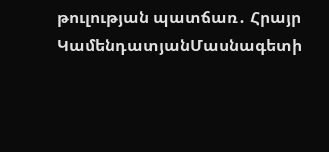թուլության պատճառ․ Հրայր ԿամենդատյանՄասնագետի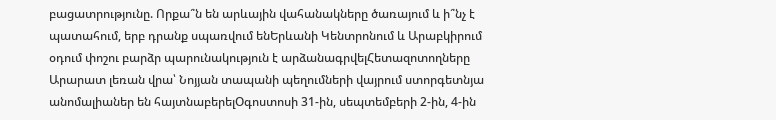բացատրությունը. Որքա՞ն են արևային վահանակները ծառայում և ի՞նչ է պատահում, երբ դրանք սպառվում ենԵրևանի Կենտրոնում և Արաբկիրում օդում փոշու բարձր պարունակություն է արձանագրվելՀետազոտողները Արարատ լեռան վրա՝ Նոյյան տապանի պեղումների վայրում ստորգետնյա անոմալիաներ են հայտնաբերելՕգոստոսի 31-ին, սեպտեմբերի 2-ին, 4-ին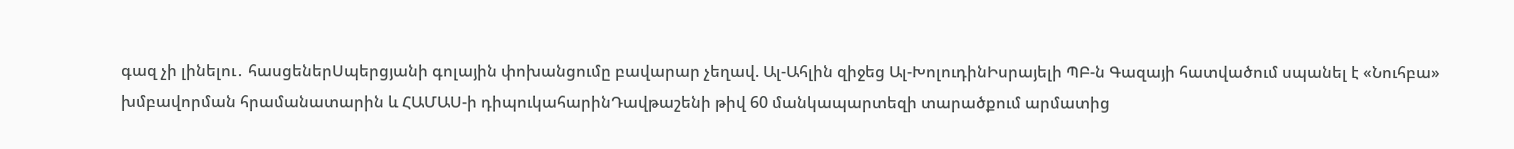գազ չի լինելու․ հասցեներՍպերցյանի գոլային փոխանցումը բավարար չեղավ. Ալ-Ահլին զիջեց Ալ-ԽոլուդինԻսրայելի ՊԲ-ն Գազայի հատվածում սպանել է «Նուհբա» խմբավորման հրամանատարին և ՀԱՄԱՍ-ի դիպուկահարինԴավթաշենի թիվ 60 մանկապարտեզի տարածքում արմատից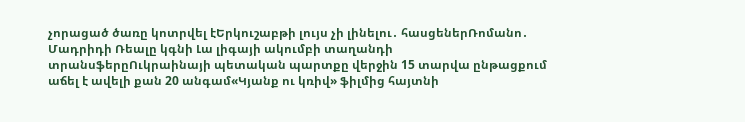չորացած ծառը կոտրվել էԵրկուշաբթի լույս չի լինելու․ հասցեներՌոմանո․ Մադրիդի Ռեալը կգնի Լա լիգայի ակումբի տաղանդի տրանսֆերըՈւկրաինայի պետական պարտքը վերջին 15 տարվա ընթացքում աճել է ավելի քան 20 անգամ«Կյանք ու կռիվ» ֆիլմից հայտնի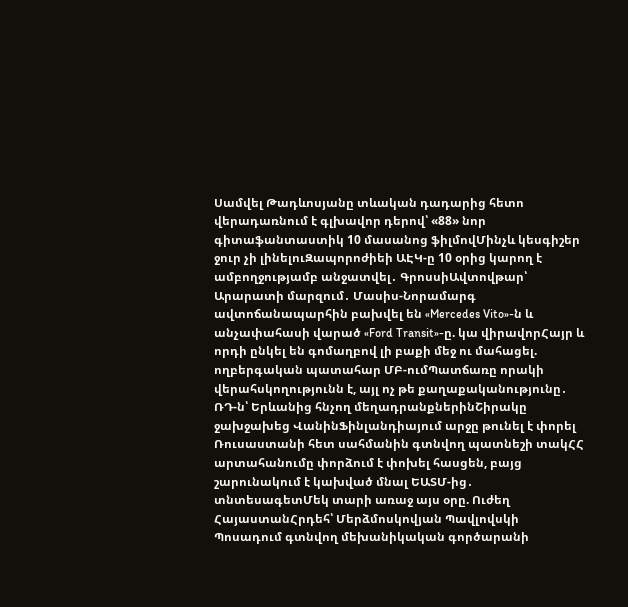Սամվել Թադևոսյանը տևական դադարից հետո վերադառնում է գլխավոր դերով՝ «88» նոր գիտաֆանտաստիկ 10 մասանոց ֆիլմովՄինչև կեսգիշեր ջուր չի լինելուԶապորոժիեի ԱԷԿ-ը 10 օրից կարող է ամբողջությամբ անջատվել․ ԳրոսսիԱվտովթար՝ Արարատի մարզում․ Մասիս-Նորամարգ ավտոճանապարհին բախվել են «Mercedes Vito»-ն և անչափահասի վարած «Ford Transit»-ը. կա վիրավորՀայր և որդի ընկել են գոմաղբով լի բաքի մեջ ու մահացել. ողբերգական պատահար ՄԲ-ումՊատճառը որակի վերահսկողությունն է, այլ ոչ թե քաղաքականությունը․ ՌԴ-ն՝ Երևանից հնչող մեղադրանքներինՇիրակը ջախջախեց ՎանինՖինլանդիայում արջը թունել է փորել Ռուսաստանի հետ սահմանին գտնվող պատնեշի տակՀՀ արտահանումը փորձում է փոխել հասցեն, բայց շարունակում է կախված մնալ ԵԱՏՄ-ից․ տնտեսագետՄեկ տարի առաջ այս օրը. Ուժեղ ՀայաստանՀրդեհ՝ Մերձմոսկովյան Պավլովսկի Պոսադում գտնվող մեխանիկական գործարանի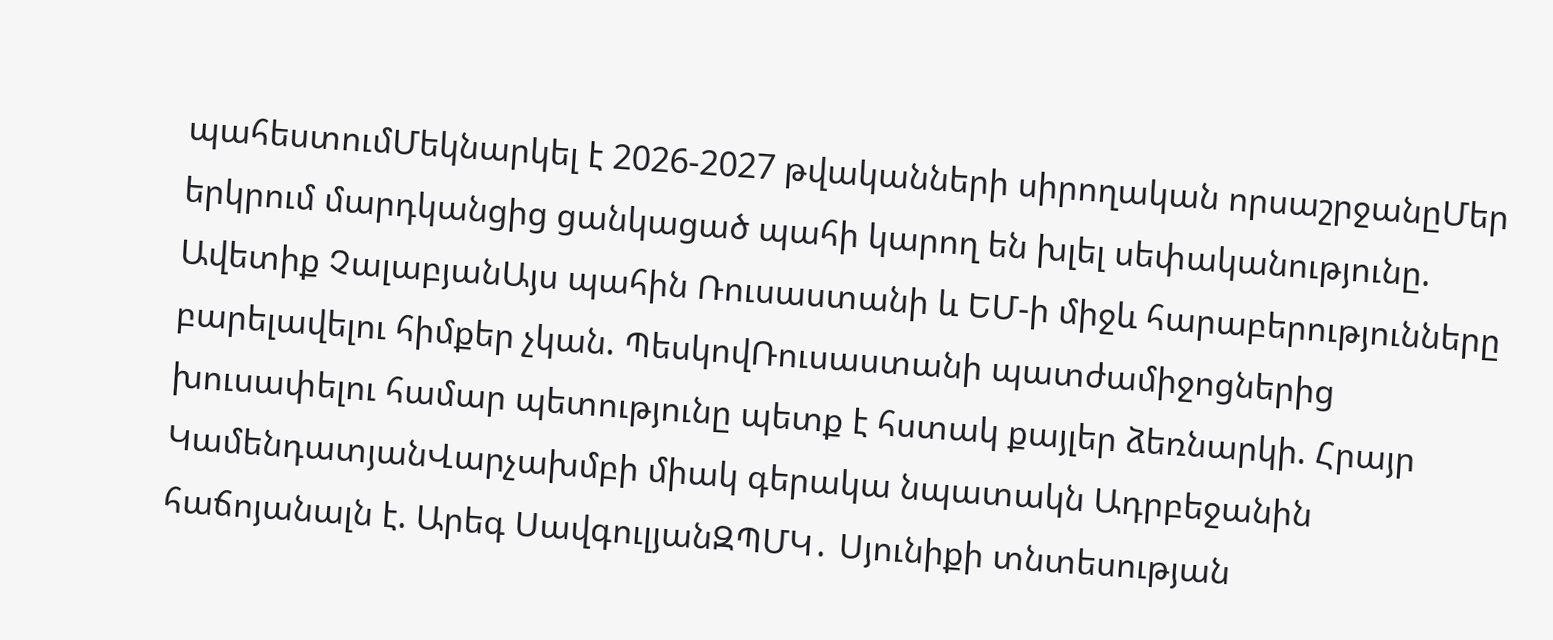պահեստումՄեկնարկել է 2026-2027 թվականների սիրողական որսաշրջանըՄեր երկրում մարդկանցից ցանկացած պահի կարող են խլել սեփականությունը. Ավետիք ՉալաբյանԱյս պահին Ռուսաստանի և ԵՄ-ի միջև հարաբերությունները բարելավելու հիմքեր չկան. ՊեսկովՌուսաստանի պատժամիջոցներից խուսափելու համար պետությունը պետք է հստակ քայլեր ձեռնարկի. Հրայր ԿամենդատյանՎարչախմբի միակ գերակա նպատակն Ադրբեջանին հաճոյանալն է. Արեգ ՍավգուլյանԶՊՄԿ․ Սյունիքի տնտեսության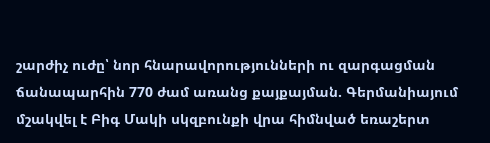շարժիչ ուժը՝ նոր հնարավորությունների ու զարգացման ճանապարհին 770 ժամ առանց քայքայման. Գերմանիայում մշակվել է Բիգ Մակի սկզբունքի վրա հիմնված եռաշերտ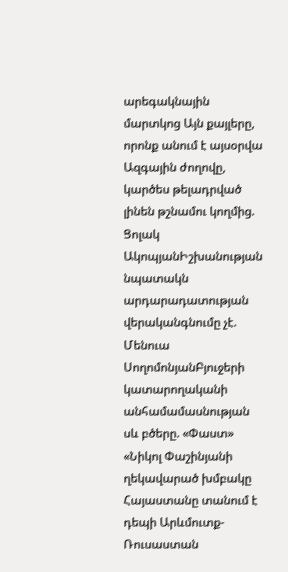արեգակնային մարտկոց Այն քայլերը, որոնք անում է այսօրվա Ազգային ժողովը, կարծես թելադրված լինեն թշնամու կողմից. Ցոլակ ԱկոպյանԻշխանության նպատակն արդարադատության վերականգնումը չէ. Մենուա ՍողոմոնյանԲյուջերի կատարողականի անհամամասնության սև բծերը. «Փաստ» «Նիկոլ Փաշինյանի ղեկավարած խմբակը Հայաստանը տանում է դեպի Արևմուտք-Ռուսաստան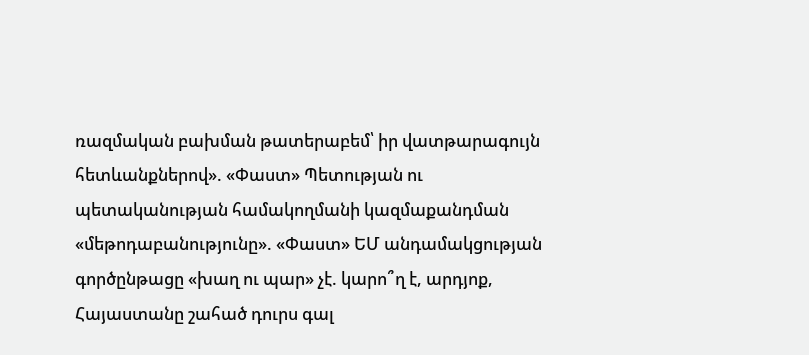ռազմական բախման թատերաբեմ՝ իր վատթարագույն հետևանքներով». «Փաստ» Պետության ու պետականության համակողմանի կազմաքանդման «մեթոդաբանությունը». «Փաստ» ԵՄ անդամակցության գործընթացը «խաղ ու պար» չէ. կարո՞ղ է, արդյոք, Հայաստանը շահած դուրս գալ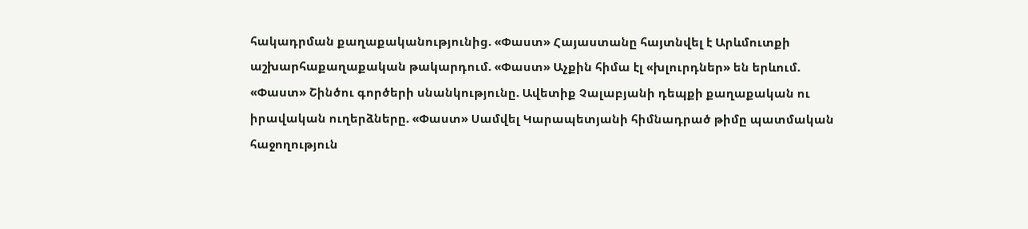հակադրման քաղաքականությունից. «Փաստ» Հայաստանը հայտնվել է Արևմուտքի աշխարհաքաղաքական թակարդում. «Փաստ» Աչքին հիմա էլ «խլուրդներ» են երևում. «Փաստ» Շինծու գործերի սնանկությունը. Ավետիք Չալաբյանի դեպքի քաղաքական ու իրավական ուղերձները. «Փաստ» Սամվել Կարապետյանի հիմնադրած թիմը պատմական հաջողություն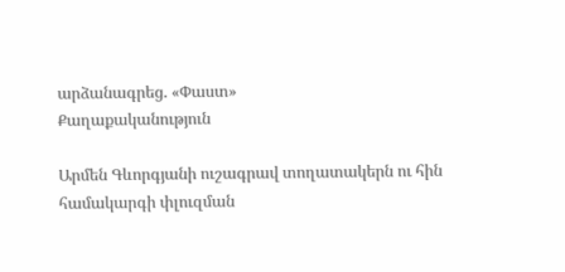արձանագրեց. «Փաստ»
Քաղաքականություն

Արմեն Գևորգյանի ուշագրավ տողատակերն ու հին համակարգի փլուզման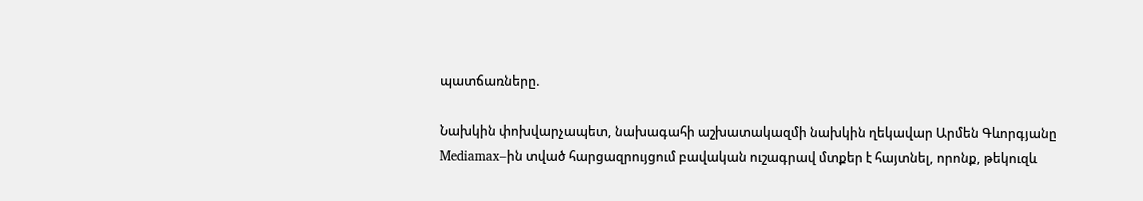պատճառները.

Նախկին փոխվարչապետ, նախագահի աշխատակազմի նախկին ղեկավար Արմեն Գևորգյանը Mediamax–ին տված հարցազրույցում բավական ուշագրավ մտքեր է հայտնել, որոնք, թեկուզև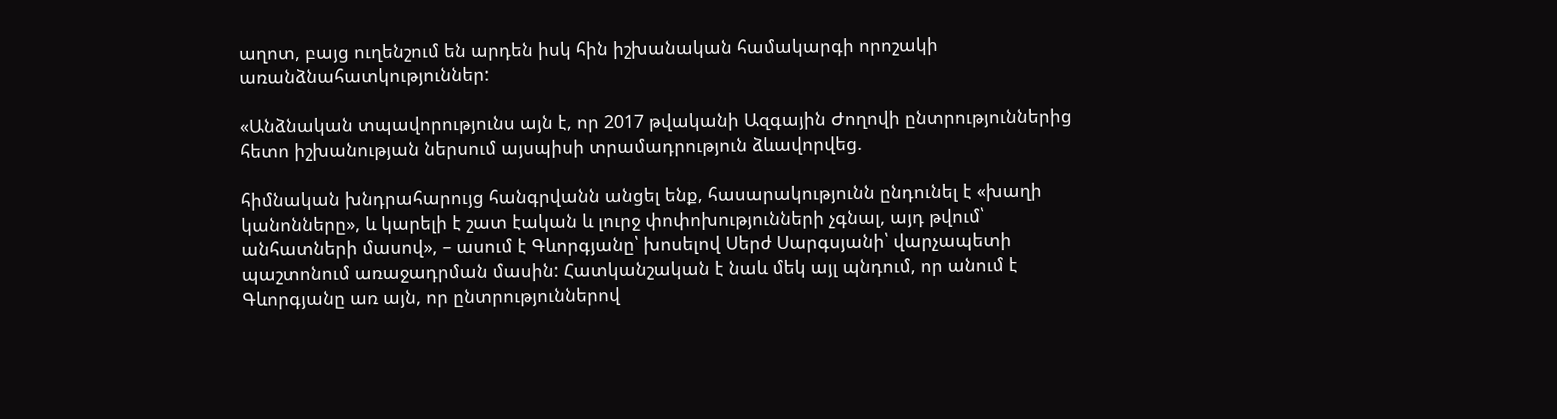աղոտ, բայց ուղենշում են արդեն իսկ հին իշխանական համակարգի որոշակի առանձնահատկություններ:

«Անձնական տպավորությունս այն է, որ 2017 թվականի Ազգային Ժողովի ընտրություններից հետո իշխանության ներսում այսպիսի տրամադրություն ձևավորվեց.

հիմնական խնդրահարույց հանգրվանն անցել ենք, հասարակությունն ընդունել է «խաղի կանոնները», և կարելի է շատ էական և լուրջ փոփոխությունների չգնալ, այդ թվում՝ անհատների մասով», – ասում է Գևորգյանը՝ խոսելով Սերժ Սարգսյանի՝ վարչապետի պաշտոնում առաջադրման մասին: Հատկանշական է նաև մեկ այլ պնդում, որ անում է Գևորգյանը առ այն, որ ընտրություններով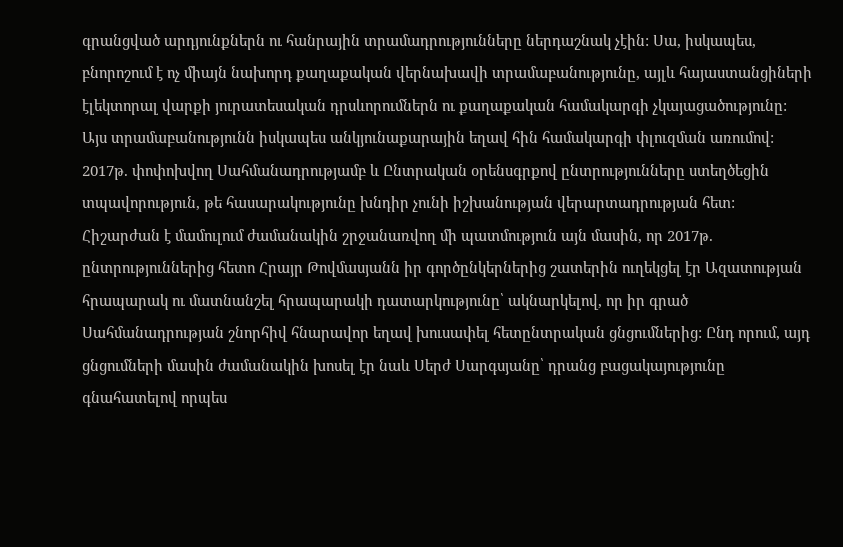գրանցված արդյունքներն ու հանրային տրամադրությունները ներդաշնակ չէին: Սա, իսկապես, բնորոշում է ոչ միայն նախորդ քաղաքական վերնախավի տրամաբանությունը, այլև հայաստանցիների էլեկտորալ վարքի յուրատեսական դրսևորումներն ու քաղաքական համակարգի չկայացածությունը: Այս տրամաբանությունն իսկապես անկյունաքարային եղավ հին համակարգի փլուզման առումով: 2017թ. փոփոխվող Սահմանադրությամբ և Ընտրական օրենսգրքով ընտրությունները ստեղծեցին տպավորություն, թե հասարակությունը խնդիր չունի իշխանության վերարտադրության հետ: Հիշարժան է մամուլում ժամանակին շրջանառվող մի պատմություն այն մասին, որ 2017թ. ընտրություններից հետո Հրայր Թովմասյանն իր գործընկերներից շատերին ուղեկցել էր Ազատության հրապարակ ու մատնանշել հրապարակի դատարկությունը՝ ակնարկելով, որ իր գրած Սահմանադրության շնորհիվ հնարավոր եղավ խուսափել հետընտրական ցնցումներից: Ընդ որում, այդ ցնցումների մասին ժամանակին խոսել էր նաև Սերժ Սարգսյանը՝ դրանց բացակայությունը գնահատելով որպես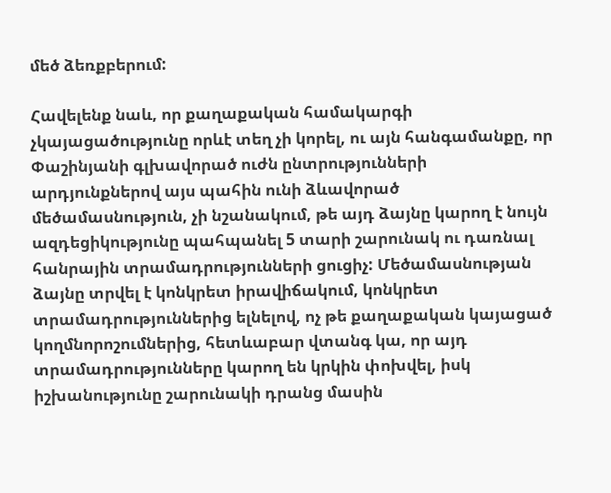մեծ ձեռքբերում:

Հավելենք նաև, որ քաղաքական համակարգի չկայացածությունը որևէ տեղ չի կորել, ու այն հանգամանքը, որ Փաշինյանի գլխավորած ուժն ընտրությունների արդյունքներով այս պահին ունի ձևավորած մեծամասնություն, չի նշանակում, թե այդ ձայնը կարող է նույն ազդեցիկությունը պահպանել 5 տարի շարունակ ու դառնալ հանրային տրամադրությունների ցուցիչ: Մեծամասնության ձայնը տրվել է կոնկրետ իրավիճակում, կոնկրետ տրամադրություններից ելնելով, ոչ թե քաղաքական կայացած կողմնորոշումներից, հետևաբար վտանգ կա, որ այդ տրամադրությունները կարող են կրկին փոխվել, իսկ իշխանությունը շարունակի դրանց մասին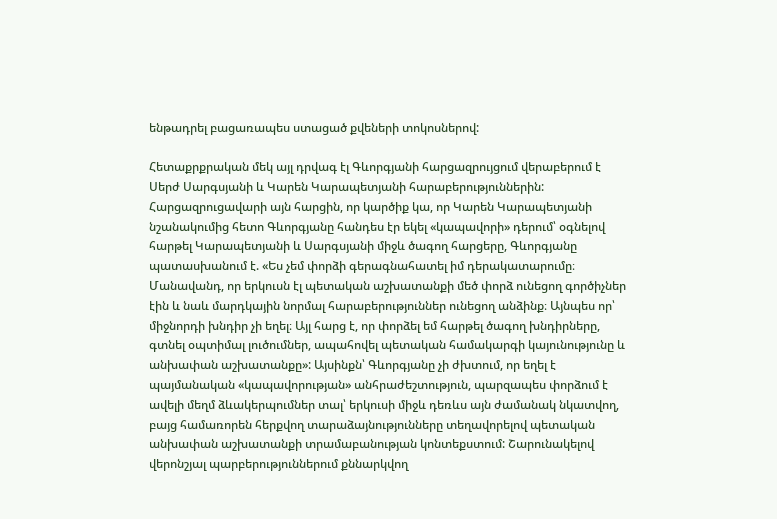ենթադրել բացառապես ստացած քվեների տոկոսներով:

Հետաքրքրական մեկ այլ դրվագ էլ Գևորգյանի հարցազրույցում վերաբերում է Սերժ Սարգսյանի և Կարեն Կարապետյանի հարաբերություններին: Հարցազրուցավարի այն հարցին, որ կարծիք կա, որ Կարեն Կարապետյանի նշանակումից հետո Գևորգյանը հանդես էր եկել «կապավորի» դերում՝ օգնելով հարթել Կարապետյանի և Սարգսյանի միջև ծագող հարցերը, Գևորգյանը պատասխանում է. «Ես չեմ փորձի գերագնահատել իմ դերակատարումը։ Մանավանդ, որ երկուսն էլ պետական աշխատանքի մեծ փորձ ունեցող գործիչներ էին և նաև մարդկային նորմալ հարաբերություններ ունեցող անձինք։ Այնպես որ՝ միջնորդի խնդիր չի եղել։ Այլ հարց է, որ փորձել եմ հարթել ծագող խնդիրները, գտնել օպտիմալ լուծումներ, ապահովել պետական համակարգի կայունությունը և անխափան աշխատանքը»: Այսինքն՝ Գևորգյանը չի ժխտում, որ եղել է պայմանական «կապավորության» անհրաժեշտություն, պարզապես փորձում է ավելի մեղմ ձևակերպումներ տալ՝ երկուսի միջև դեռևս այն ժամանակ նկատվող, բայց համառորեն հերքվող տարաձայնությունները տեղավորելով պետական անխափան աշխատանքի տրամաբանության կոնտեքստում: Շարունակելով վերոնշյալ պարբերություններում քննարկվող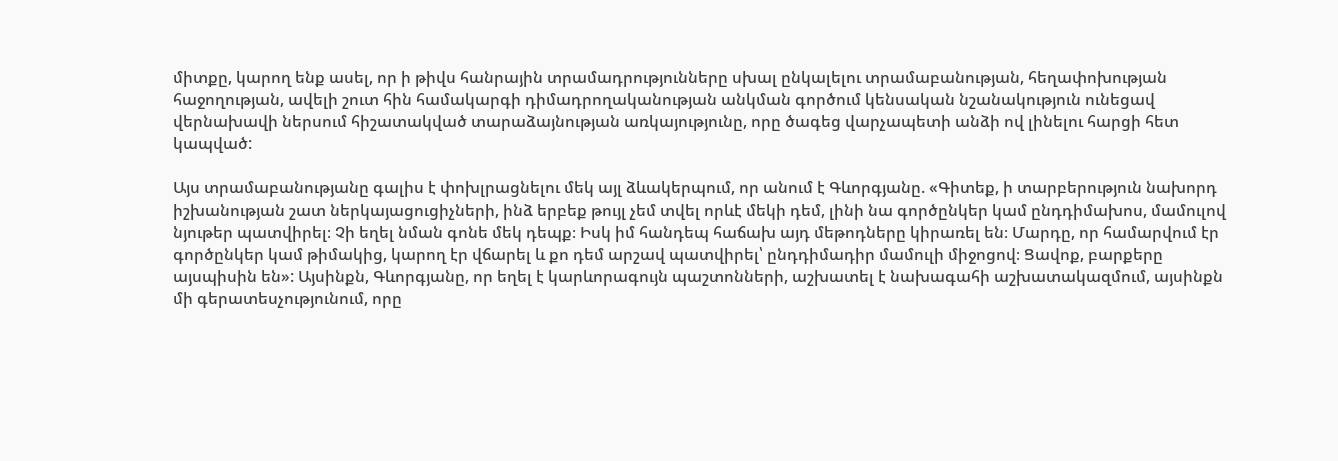միտքը, կարող ենք ասել, որ ի թիվս հանրային տրամադրությունները սխալ ընկալելու տրամաբանության, հեղափոխության հաջողության, ավելի շուտ հին համակարգի դիմադրողականության անկման գործում կենսական նշանակություն ունեցավ վերնախավի ներսում հիշատակված տարաձայնության առկայությունը, որը ծագեց վարչապետի անձի ով լինելու հարցի հետ կապված:

Այս տրամաբանությանը գալիս է փոխլրացնելու մեկ այլ ձևակերպում, որ անում է Գևորգյանը. «Գիտեք, ի տարբերություն նախորդ իշխանության շատ ներկայացուցիչների, ինձ երբեք թույլ չեմ տվել որևէ մեկի դեմ, լինի նա գործընկեր կամ ընդդիմախոս, մամուլով նյութեր պատվիրել։ Չի եղել նման գոնե մեկ դեպք։ Իսկ իմ հանդեպ հաճախ այդ մեթոդները կիրառել են։ Մարդը, որ համարվում էր գործընկեր կամ թիմակից, կարող էր վճարել և քո դեմ արշավ պատվիրել՝ ընդդիմադիր մամուլի միջոցով։ Ցավոք, բարքերը այսպիսին են»: Այսինքն, Գևորգյանը, որ եղել է կարևորագույն պաշտոնների, աշխատել է նախագահի աշխատակազմում, այսինքն մի գերատեսչությունում, որը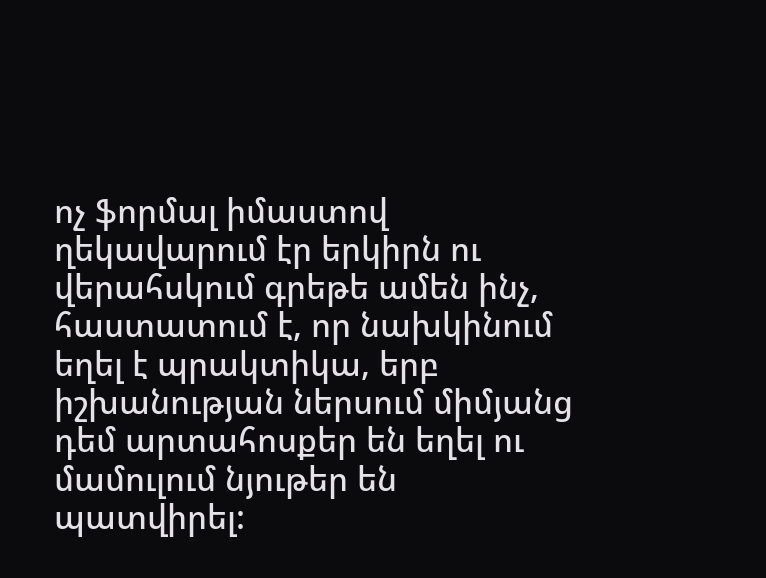ոչ ֆորմալ իմաստով ղեկավարում էր երկիրն ու վերահսկում գրեթե ամեն ինչ, հաստատում է, որ նախկինում եղել է պրակտիկա, երբ իշխանության ներսում միմյանց դեմ արտահոսքեր են եղել ու մամուլում նյութեր են պատվիրել: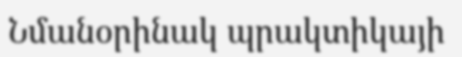Նմանօրինակ պրակտիկայի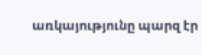առկայությունը պարզ էր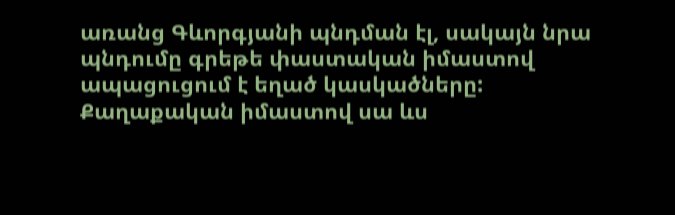առանց Գևորգյանի պնդման էլ, սակայն նրա պնդումը գրեթե փաստական իմաստով ապացուցում է եղած կասկածները: Քաղաքական իմաստով սա ևս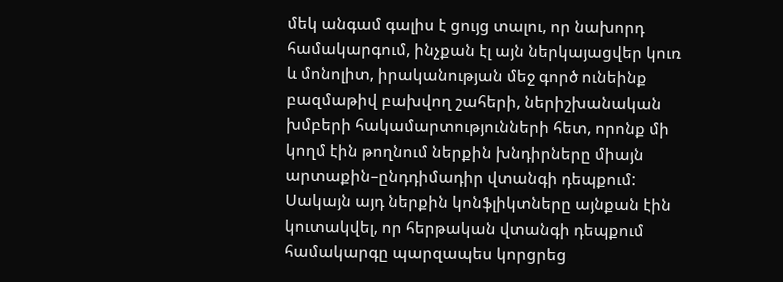մեկ անգամ գալիս է ցույց տալու, որ նախորդ համակարգում, ինչքան էլ այն ներկայացվեր կուռ և մոնոլիտ, իրականության մեջ գործ ունեինք բազմաթիվ բախվող շահերի, ներիշխանական խմբերի հակամարտությունների հետ, որոնք մի կողմ էին թողնում ներքին խնդիրները միայն արտաքին–ընդդիմադիր վտանգի դեպքում: Սակայն այդ ներքին կոնֆլիկտները այնքան էին կուտակվել, որ հերթական վտանգի դեպքում համակարգը պարզապես կորցրեց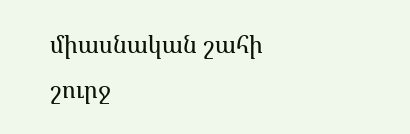միասնական շահի շուրջ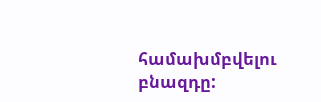համախմբվելու բնազդը: